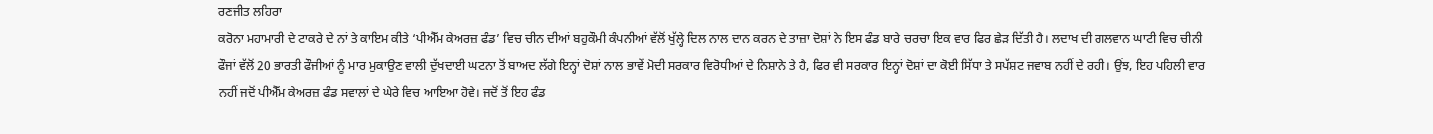ਰਣਜੀਤ ਲਹਿਰਾ
ਕਰੋਨਾ ਮਹਾਮਾਰੀ ਦੇ ਟਾਕਰੇ ਦੇ ਨਾਂ ਤੇ ਕਾਇਮ ਕੀਤੇ ‘ਪੀਐੱਮ ਕੇਅਰਜ਼ ਫੰਡ’ ਵਿਚ ਚੀਨ ਦੀਆਂ ਬਹੁਕੌਮੀ ਕੰਪਨੀਆਂ ਵੱਲੋਂ ਖੁੱਲ੍ਹੇ ਦਿਲ ਨਾਲ ਦਾਨ ਕਰਨ ਦੇ ਤਾਜ਼ਾ ਦੋਸ਼ਾਂ ਨੇ ਇਸ ਫੰਡ ਬਾਰੇ ਚਰਚਾ ਇਕ ਵਾਰ ਫਿਰ ਛੇੜ ਦਿੱਤੀ ਹੈ। ਲਦਾਖ ਦੀ ਗਲਵਾਨ ਘਾਟੀ ਵਿਚ ਚੀਨੀ ਫੌਜਾਂ ਵੱਲੋਂ 20 ਭਾਰਤੀ ਫੌਜੀਆਂ ਨੂੰ ਮਾਰ ਮੁਕਾਉਣ ਵਾਲੀ ਦੁੱਖਦਾਈ ਘਟਨਾ ਤੋਂ ਬਾਅਦ ਲੱਗੇ ਇਨ੍ਹਾਂ ਦੋਸ਼ਾਂ ਨਾਲ ਭਾਵੇਂ ਮੋਦੀ ਸਰਕਾਰ ਵਿਰੋਧੀਆਂ ਦੇ ਨਿਸ਼ਾਨੇ ਤੇ ਹੈ, ਫਿਰ ਵੀ ਸਰਕਾਰ ਇਨ੍ਹਾਂ ਦੋਸ਼ਾਂ ਦਾ ਕੋਈ ਸਿੱਧਾ ਤੇ ਸਪੱਸ਼ਟ ਜਵਾਬ ਨਹੀਂ ਦੇ ਰਹੀ। ਉਂਝ, ਇਹ ਪਹਿਲੀ ਵਾਰ ਨਹੀਂ ਜਦੋਂ ਪੀਐੱਮ ਕੇਅਰਜ਼ ਫੰਡ ਸਵਾਲਾਂ ਦੇ ਘੇਰੇ ਵਿਚ ਆਇਆ ਹੋਵੇ। ਜਦੋਂ ਤੋਂ ਇਹ ਫੰਡ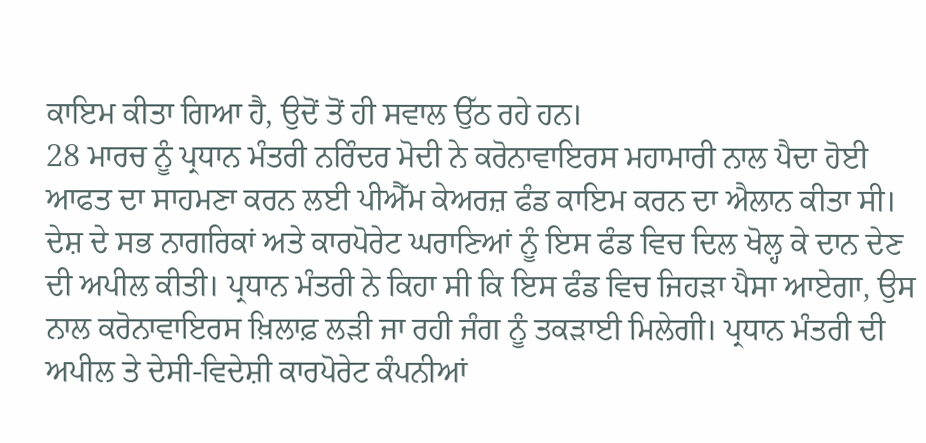ਕਾਇਮ ਕੀਤਾ ਗਿਆ ਹੈ, ਉਦੋਂ ਤੋਂ ਹੀ ਸਵਾਲ ਉੱਠ ਰਹੇ ਹਨ।
28 ਮਾਰਚ ਨੂੰ ਪ੍ਰਧਾਨ ਮੰਤਰੀ ਨਰਿੰਦਰ ਮੋਦੀ ਨੇ ਕਰੋਨਾਵਾਇਰਸ ਮਹਾਮਾਰੀ ਨਾਲ ਪੈਦਾ ਹੋਈ ਆਫਤ ਦਾ ਸਾਹਮਣਾ ਕਰਨ ਲਈ ਪੀਐੱਮ ਕੇਅਰਜ਼ ਫੰਡ ਕਾਇਮ ਕਰਨ ਦਾ ਐਲਾਨ ਕੀਤਾ ਸੀ। ਦੇਸ਼ ਦੇ ਸਭ ਨਾਗਰਿਕਾਂ ਅਤੇ ਕਾਰਪੋਰੇਟ ਘਰਾਣਿਆਂ ਨੂੰ ਇਸ ਫੰਡ ਵਿਚ ਦਿਲ ਖੋਲ੍ਹ ਕੇ ਦਾਨ ਦੇਣ ਦੀ ਅਪੀਲ ਕੀਤੀ। ਪ੍ਰਧਾਨ ਮੰਤਰੀ ਨੇ ਕਿਹਾ ਸੀ ਕਿ ਇਸ ਫੰਡ ਵਿਚ ਜਿਹੜਾ ਪੈਸਾ ਆਏਗਾ, ਉਸ ਨਾਲ ਕਰੋਨਾਵਾਇਰਸ ਖ਼ਿਲਾਫ਼ ਲੜੀ ਜਾ ਰਹੀ ਜੰਗ ਨੂੰ ਤਕੜਾਈ ਮਿਲੇਗੀ। ਪ੍ਰਧਾਨ ਮੰਤਰੀ ਦੀ ਅਪੀਲ ਤੇ ਦੇਸੀ-ਵਿਦੇਸ਼ੀ ਕਾਰਪੋਰੇਟ ਕੰਪਨੀਆਂ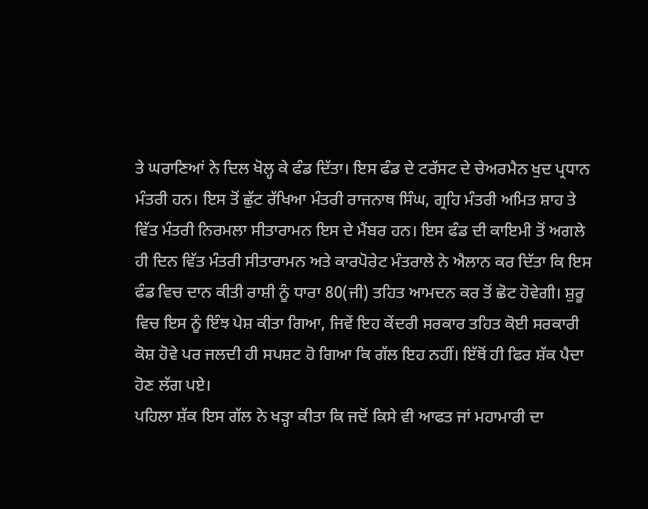ਤੇ ਘਰਾਣਿਆਂ ਨੇ ਦਿਲ ਖੋਲ੍ਹ ਕੇ ਫੰਡ ਦਿੱਤਾ। ਇਸ ਫੰਡ ਦੇ ਟਰੱਸਟ ਦੇ ਚੇਅਰਮੈਨ ਖੁਦ ਪ੍ਰਧਾਨ ਮੰਤਰੀ ਹਨ। ਇਸ ਤੋਂ ਛੁੱਟ ਰੱਖਿਆ ਮੰਤਰੀ ਰਾਜਨਾਥ ਸਿੰਘ, ਗ੍ਰਹਿ ਮੰਤਰੀ ਅਮਿਤ ਸ਼ਾਹ ਤੇ ਵਿੱਤ ਮੰਤਰੀ ਨਿਰਮਲਾ ਸੀਤਾਰਾਮਨ ਇਸ ਦੇ ਮੈਂਬਰ ਹਨ। ਇਸ ਫੰਡ ਦੀ ਕਾਇਮੀ ਤੋਂ ਅਗਲੇ ਹੀ ਦਿਨ ਵਿੱਤ ਮੰਤਰੀ ਸੀਤਾਰਾਮਨ ਅਤੇ ਕਾਰਪੋਰੇਟ ਮੰਤਰਾਲੇ ਨੇ ਐਲਾਨ ਕਰ ਦਿੱਤਾ ਕਿ ਇਸ ਫੰਡ ਵਿਚ ਦਾਨ ਕੀਤੀ ਰਾਸ਼ੀ ਨੂੰ ਧਾਰਾ 80(ਜੀ) ਤਹਿਤ ਆਮਦਨ ਕਰ ਤੋਂ ਛੋਟ ਹੋਵੇਗੀ। ਸ਼ੁਰੂ ਵਿਚ ਇਸ ਨੂੰ ਇੰਝ ਪੇਸ਼ ਕੀਤਾ ਗਿਆ, ਜਿਵੇਂ ਇਹ ਕੇਂਦਰੀ ਸਰਕਾਰ ਤਹਿਤ ਕੋਈ ਸਰਕਾਰੀ ਕੋਸ਼ ਹੋਵੇ ਪਰ ਜਲਦੀ ਹੀ ਸਪਸ਼ਟ ਹੋ ਗਿਆ ਕਿ ਗੱਲ ਇਹ ਨਹੀਂ। ਇੱਥੋਂ ਹੀ ਫਿਰ ਸ਼ੱਕ ਪੈਦਾ ਹੋਣ ਲੱਗ ਪਏ।
ਪਹਿਲਾ ਸ਼ੱਕ ਇਸ ਗੱਲ ਨੇ ਖੜ੍ਹਾ ਕੀਤਾ ਕਿ ਜਦੋਂ ਕਿਸੇ ਵੀ ਆਫਤ ਜਾਂ ਮਹਾਮਾਰੀ ਦਾ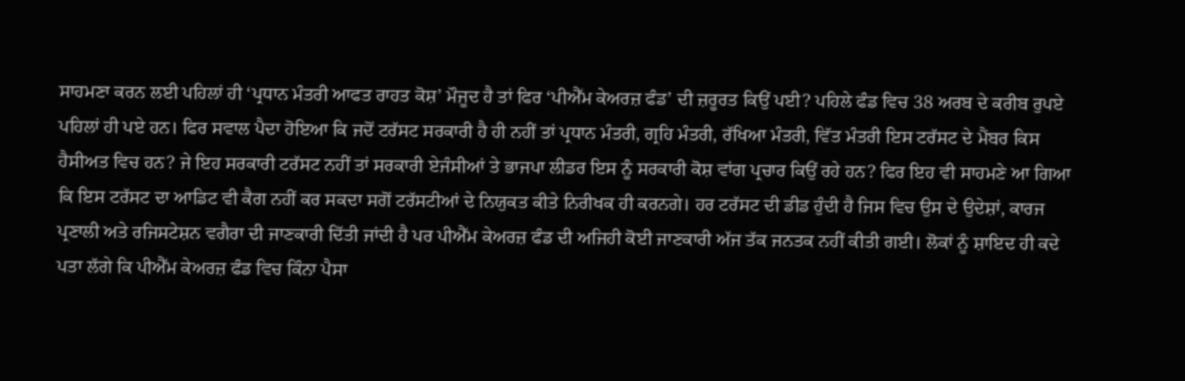ਸਾਹਮਣਾ ਕਰਨ ਲਈ ਪਹਿਲਾਂ ਹੀ ‘ਪ੍ਰਧਾਨ ਮੰਤਰੀ ਆਫਤ ਰਾਹਤ ਕੋਸ਼’ ਮੌਜੂਦ ਹੈ ਤਾਂ ਫਿਰ ‘ਪੀਐੱਮ ਕੇਅਰਜ਼ ਫੰਡ’ ਦੀ ਜ਼ਰੂਰਤ ਕਿਉਂ ਪਈ? ਪਹਿਲੇ ਫੰਡ ਵਿਚ 38 ਅਰਬ ਦੇ ਕਰੀਬ ਰੁਪਏ ਪਹਿਲਾਂ ਹੀ ਪਏ ਹਨ। ਫਿਰ ਸਵਾਲ ਪੈਦਾ ਹੋਇਆ ਕਿ ਜਦੋਂ ਟਰੱਸਟ ਸਰਕਾਰੀ ਹੈ ਹੀ ਨਹੀਂ ਤਾਂ ਪ੍ਰਧਾਨ ਮੰਤਰੀ, ਗ੍ਰਹਿ ਮੰਤਰੀ, ਰੱਖਿਆ ਮੰਤਰੀ, ਵਿੱਤ ਮੰਤਰੀ ਇਸ ਟਰੱਸਟ ਦੇ ਮੈਂਬਰ ਕਿਸ ਹੈਸੀਅਤ ਵਿਚ ਹਨ? ਜੇ ਇਹ ਸਰਕਾਰੀ ਟਰੱਸਟ ਨਹੀਂ ਤਾਂ ਸਰਕਾਰੀ ਏਜੰਸੀਆਂ ਤੇ ਭਾਜਪਾ ਲੀਡਰ ਇਸ ਨੂੰ ਸਰਕਾਰੀ ਕੋਸ਼ ਵਾਂਗ ਪ੍ਰਚਾਰ ਕਿਉਂ ਰਹੇ ਹਨ? ਫਿਰ ਇਹ ਵੀ ਸਾਹਮਣੇ ਆ ਗਿਆ ਕਿ ਇਸ ਟਰੱਸਟ ਦਾ ਆਡਿਟ ਵੀ ਕੈਗ ਨਹੀਂ ਕਰ ਸਕਦਾ ਸਗੋਂ ਟਰੱਸਟੀਆਂ ਦੇ ਨਿਯੁਕਤ ਕੀਤੇ ਨਿਰੀਖਕ ਹੀ ਕਰਨਗੇ। ਹਰ ਟਰੱਸਟ ਦੀ ਡੀਡ ਹੁੰਦੀ ਹੈ ਜਿਸ ਵਿਚ ਉਸ ਦੇ ਉਦੇਸ਼ਾਂ, ਕਾਰਜ ਪ੍ਰਣਾਲੀ ਅਤੇ ਰਜਿਸਟੇਸ਼ਨ ਵਗੈਰਾ ਦੀ ਜਾਣਕਾਰੀ ਦਿੱਤੀ ਜਾਂਦੀ ਹੈ ਪਰ ਪੀਐੱਮ ਕੇਅਰਜ਼ ਫੰਡ ਦੀ ਅਜਿਹੀ ਕੋਈ ਜਾਣਕਾਰੀ ਅੱਜ ਤੱਕ ਜਨਤਕ ਨਹੀਂ ਕੀਤੀ ਗਈ। ਲੋਕਾਂ ਨੂੰ ਸ਼ਾਇਦ ਹੀ ਕਦੇ ਪਤਾ ਲੱਗੇ ਕਿ ਪੀਐੱਮ ਕੇਅਰਜ਼ ਫੰਡ ਵਿਚ ਕਿੰਨਾ ਪੈਸਾ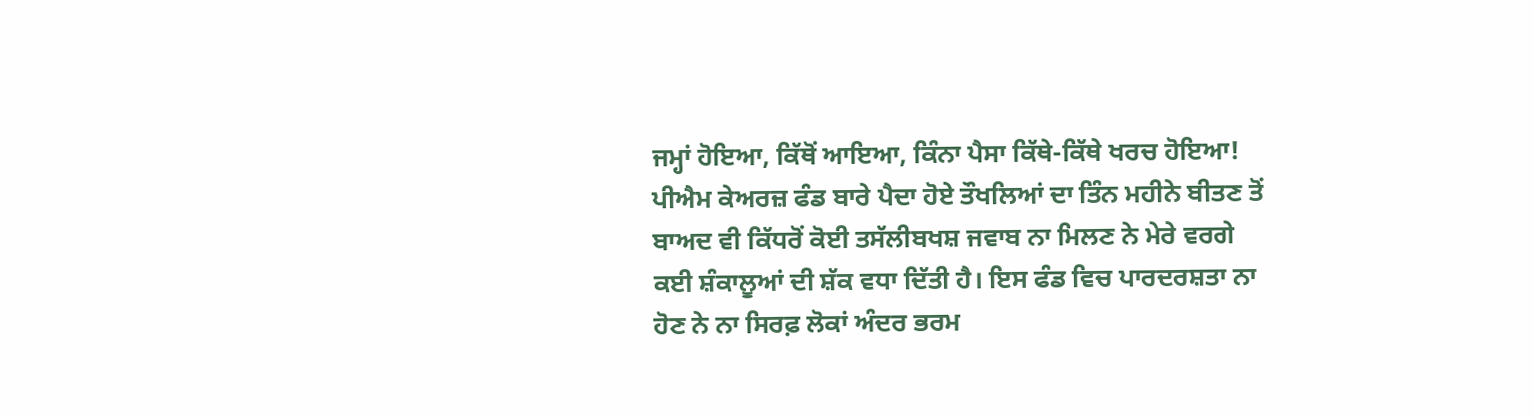ਜਮ੍ਹਾਂ ਹੋਇਆ, ਕਿੱਥੋਂ ਆਇਆ, ਕਿੰਨਾ ਪੈਸਾ ਕਿੱਥੇ-ਕਿੱਥੇ ਖਰਚ ਹੋਇਆ!
ਪੀਐਮ ਕੇਅਰਜ਼ ਫੰਡ ਬਾਰੇ ਪੈਦਾ ਹੋਏ ਤੌਖਲਿਆਂ ਦਾ ਤਿੰਨ ਮਹੀਨੇ ਬੀਤਣ ਤੋਂ ਬਾਅਦ ਵੀ ਕਿੱਧਰੋਂ ਕੋਈ ਤਸੱਲੀਬਖਸ਼ ਜਵਾਬ ਨਾ ਮਿਲਣ ਨੇ ਮੇਰੇ ਵਰਗੇ ਕਈ ਸ਼ੰਕਾਲੂਆਂ ਦੀ ਸ਼ੱਕ ਵਧਾ ਦਿੱਤੀ ਹੈ। ਇਸ ਫੰਡ ਵਿਚ ਪਾਰਦਰਸ਼ਤਾ ਨਾ ਹੋਣ ਨੇ ਨਾ ਸਿਰਫ਼ ਲੋਕਾਂ ਅੰਦਰ ਭਰਮ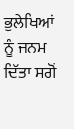ਭੁਲੇਖਿਆਂ ਨੂੰ ਜਨਮ ਦਿੱਤਾ ਸਗੋਂ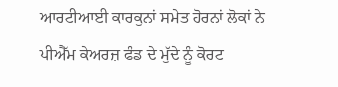ਆਰਟੀਆਈ ਕਾਰਕੁਨਾਂ ਸਮੇਤ ਹੋਰਨਾਂ ਲੋਕਾਂ ਨੇ ਪੀਐੱਮ ਕੇਅਰਜ਼ ਫੰਡ ਦੇ ਮੁੱਦੇ ਨੂੰ ਕੋਰਟ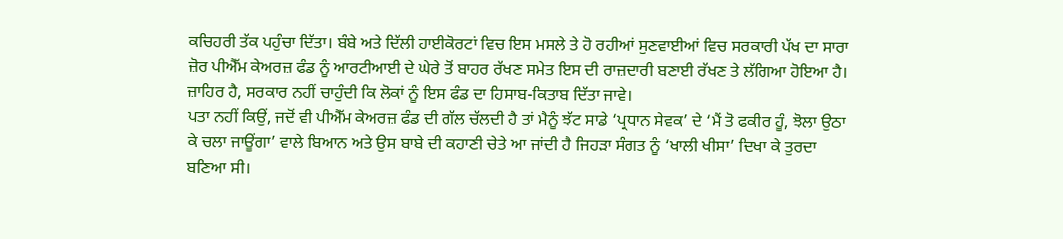ਕਚਿਹਰੀ ਤੱਕ ਪਹੁੰਚਾ ਦਿੱਤਾ। ਬੰਬੇ ਅਤੇ ਦਿੱਲੀ ਹਾਈਕੋਰਟਾਂ ਵਿਚ ਇਸ ਮਸਲੇ ਤੇ ਹੋ ਰਹੀਆਂ ਸੁਣਵਾਈਆਂ ਵਿਚ ਸਰਕਾਰੀ ਪੱਖ ਦਾ ਸਾਰਾ ਜ਼ੋਰ ਪੀਐੱਮ ਕੇਅਰਜ਼ ਫੰਡ ਨੂੰ ਆਰਟੀਆਈ ਦੇ ਘੇਰੇ ਤੋਂ ਬਾਹਰ ਰੱਖਣ ਸਮੇਤ ਇਸ ਦੀ ਰਾਜ਼ਦਾਰੀ ਬਣਾਈ ਰੱਖਣ ਤੇ ਲੱਗਿਆ ਹੋਇਆ ਹੈ। ਜ਼ਾਹਿਰ ਹੈ, ਸਰਕਾਰ ਨਹੀਂ ਚਾਹੁੰਦੀ ਕਿ ਲੋਕਾਂ ਨੂੰ ਇਸ ਫੰਡ ਦਾ ਹਿਸਾਬ-ਕਿਤਾਬ ਦਿੱਤਾ ਜਾਵੇ।
ਪਤਾ ਨਹੀਂ ਕਿਉਂ, ਜਦੋਂ ਵੀ ਪੀਐੱਮ ਕੇਅਰਜ਼ ਫੰਡ ਦੀ ਗੱਲ ਚੱਲਦੀ ਹੈ ਤਾਂ ਮੈਨੂੰ ਝੱਟ ਸਾਡੇ ‘ਪ੍ਰਧਾਨ ਸੇਵਕ’ ਦੇ ‘ਮੈਂ ਤੋ ਫਕੀਰ ਹੂੰ, ਝੋਲਾ ਉਠਾ ਕੇ ਚਲਾ ਜਾਊਂਗਾ’ ਵਾਲੇ ਬਿਆਨ ਅਤੇ ਉਸ ਬਾਬੇ ਦੀ ਕਹਾਣੀ ਚੇਤੇ ਆ ਜਾਂਦੀ ਹੈ ਜਿਹੜਾ ਸੰਗਤ ਨੂੰ ‘ਖਾਲੀ ਖੀਸਾ’ ਦਿਖਾ ਕੇ ਤੁਰਦਾ ਬਣਿਆ ਸੀ।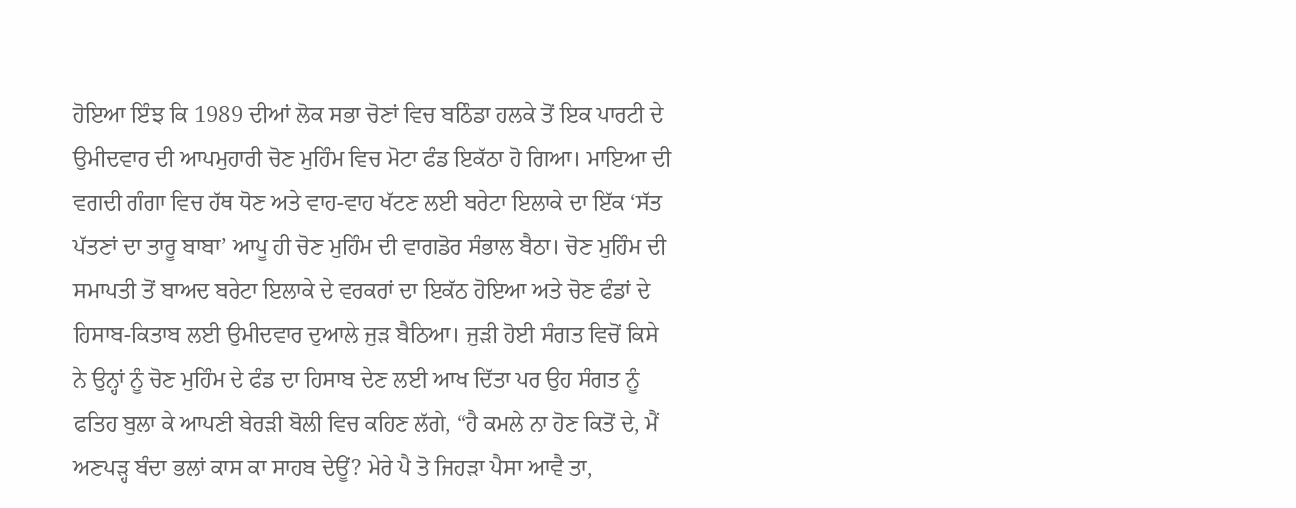ਹੋਇਆ ਇੰਝ ਕਿ 1989 ਦੀਆਂ ਲੋਕ ਸਭਾ ਚੋਣਾਂ ਵਿਚ ਬਠਿੰਡਾ ਹਲਕੇ ਤੋਂ ਇਕ ਪਾਰਟੀ ਦੇ ਉਮੀਦਵਾਰ ਦੀ ਆਪਮੁਹਾਰੀ ਚੋਣ ਮੁਹਿੰਮ ਵਿਚ ਮੋਟਾ ਫੰਡ ਇਕੱਠਾ ਹੋ ਗਿਆ। ਮਾਇਆ ਦੀ ਵਗਦੀ ਗੰਗਾ ਵਿਚ ਹੱਥ ਧੋਣ ਅਤੇ ਵਾਹ-ਵਾਹ ਖੱਟਣ ਲਈ ਬਰੇਟਾ ਇਲਾਕੇ ਦਾ ਇੱਕ ‘ਸੱਤ ਪੱਤਣਾਂ ਦਾ ਤਾਰੂ ਬਾਬਾ’ ਆਪੂ ਹੀ ਚੋਣ ਮੁਹਿੰਮ ਦੀ ਵਾਗਡੋਰ ਸੰਭਾਲ ਬੈਠਾ। ਚੋਣ ਮੁਹਿੰਮ ਦੀ ਸਮਾਪਤੀ ਤੋਂ ਬਾਅਦ ਬਰੇਟਾ ਇਲਾਕੇ ਦੇ ਵਰਕਰਾਂ ਦਾ ਇਕੱਠ ਹੋਇਆ ਅਤੇ ਚੋਣ ਫੰਡਾਂ ਦੇ ਹਿਸਾਬ-ਕਿਤਾਬ ਲਈ ਉਮੀਦਵਾਰ ਦੁਆਲੇ ਜੁੜ ਬੈਠਿਆ। ਜੁੜੀ ਹੋਈ ਸੰਗਤ ਵਿਚੋਂ ਕਿਸੇ ਨੇ ਉਨ੍ਹਾਂ ਨੂੰ ਚੋਣ ਮੁਹਿੰਮ ਦੇ ਫੰਡ ਦਾ ਹਿਸਾਬ ਦੇਣ ਲਈ ਆਖ ਦਿੱਤਾ ਪਰ ਉਹ ਸੰਗਤ ਨੂੰ ਫਤਿਹ ਬੁਲਾ ਕੇ ਆਪਣੀ ਬੇਰੜੀ ਬੋਲੀ ਵਿਚ ਕਹਿਣ ਲੱਗੇ, “ਹੈ ਕਮਲੇ ਨਾ ਹੋਣ ਕਿਤੋਂ ਦੇ, ਮੈਂ ਅਣਪੜ੍ਹ ਬੰਦਾ ਭਲਾਂ ਕਾਸ ਕਾ ਸਾਹਬ ਦੇਊਂ? ਮੇਰੇ ਪੈ ਤੋ ਜਿਹੜਾ ਪੈਸਾ ਆਵੈ ਤਾ,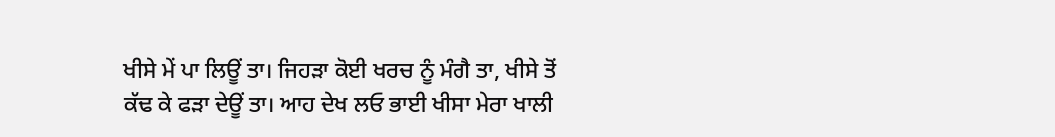ਖੀਸੇ ਮੇਂ ਪਾ ਲਿਊਂ ਤਾ। ਜਿਹੜਾ ਕੋਈ ਖਰਚ ਨੂੰ ਮੰਗੈ ਤਾ, ਖੀਸੇ ਤੋਂ ਕੱਢ ਕੇ ਫੜਾ ਦੇਊਂ ਤਾ। ਆਹ ਦੇਖ ਲਓ ਭਾਈ ਖੀਸਾ ਮੇਰਾ ਖਾਲੀ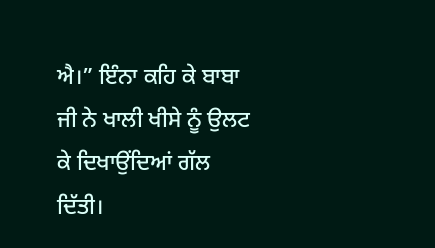ਐ।” ਇੰਨਾ ਕਹਿ ਕੇ ਬਾਬਾ ਜੀ ਨੇ ਖਾਲੀ ਖੀਸੇ ਨੂੰ ਉਲਟ ਕੇ ਦਿਖਾਉਂਦਿਆਂ ਗੱਲ ਦਿੱਤੀ।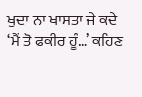ਖੁਦਾ ਨਾ ਖਾਸਤਾ ਜੇ ਕਦੇ ‘ਮੈਂ ਤੋ ਫਕੀਰ ਹੂੰ…’ ਕਹਿਣ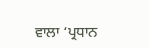ਵਾਲਾ ‘ਪ੍ਰਧਾਨ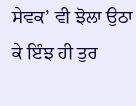ਸੇਵਕ’ ਵੀ ਝੋਲਾ ਉਠਾ ਕੇ ਇੰਝ ਹੀ ਤੁਰ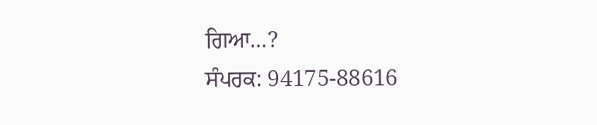ਗਿਆ…?
ਸੰਪਰਕ: 94175-88616